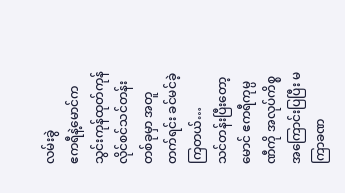လမ်းခွဲ
ဧကရီနဲ့မောင်က သွင်းကုန်ထုတ်ကုန်လိုင်စင်သင်တန်းတစ်ခုမှာ အတူတက်ရင်း ခင်မင်ခဲ့ကြတယ်…
သင်တန်းပြီးတော့ မောင် ဧကရီကုမ္ပဏီကို အလုပ်ကိစ္စ အကြောင်းပြပြီး မကြာခဏ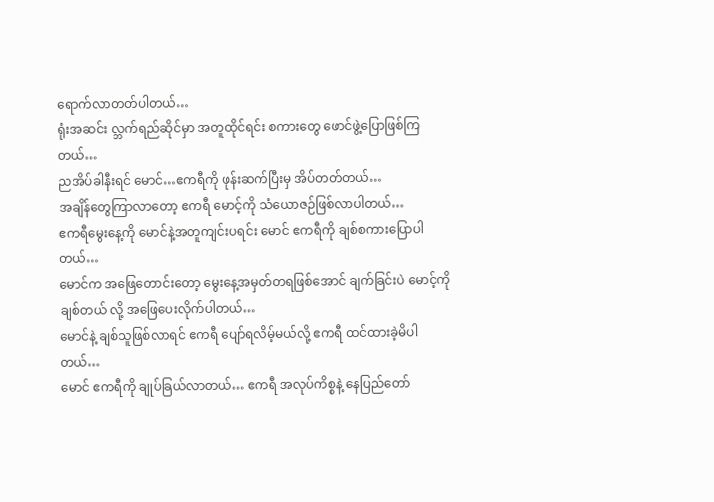ရောက်လာတတ်ပါတယ်…
ရုံးအဆင်း လ္ဘက်ရည်ဆိုင်မှာ အတူထိုင်ရင်း စကားတွေ ဖောင်ဖွဲ့ပြောဖြစ်ကြတယ်…
ညအိပ်ခါနီးရင် မောင်…ဧကရီကို ဖုန်းဆက်ပြီးမှ အိပ်တတ်တယ်…
အချိန်တွေကြာလာတော့ ဧကရီ မောင့်ကို သံယောဇဉ်ဖြစ်လာပါတယ်…
ဧကရီမွေးနေ့ကို မောင်နဲ့အတူကျင်းပရင်း မောင် ဧကရီကို ချစ်စကားပြောပါတယ်…
မောင်က အဖြေတောင်းတော့ မွေးနေ့အမှတ်တရဖြစ်အောင် ချက်ခြင်းပဲ မောင့်ကိုချစ်တယ် လို့ အဖြေပေးလိုက်ပါတယ်…
မောင်နဲ့ ချစ်သူဖြစ်လာရင် ဧကရီ ပျော်ရလိမ့်မယ်လို့ ဧကရီ ထင်ထားခဲ့မိပါတယ်…
မောင် ဧကရီကို ချုပ်ခြယ်လာတယ်… ဧကရီ အလုပ်ကိစ္စနဲ့ နေပြည်တော်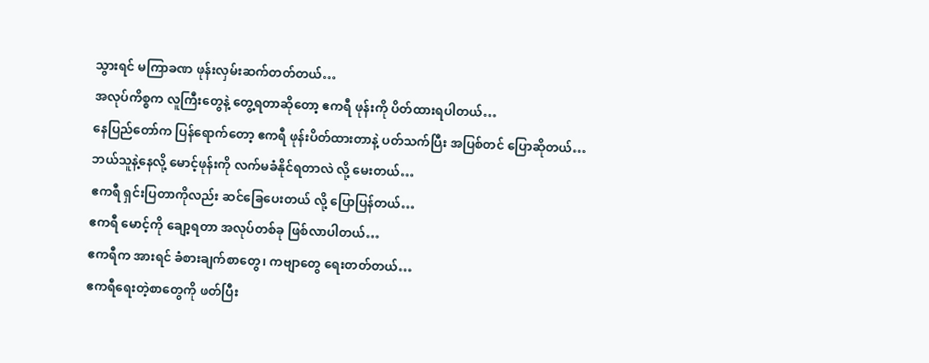သွားရင် မကြာခဏ ဖုန်းလှမ်းဆက်တတ်တယ်…
အလုပ်ကိစ္စက လူကြီးတွေနဲ့ တွေ့ရတာဆိုတော့ ဧကရီ ဖုန်းကို ပိတ်ထားရပါတယ်…
နေပြည်တော်က ပြန်ရောက်တော့ ဧကရီ ဖုန်းပိတ်ထားတာနဲ့ ပတ်သက်ပြီး အပြစ်တင် ပြောဆိုတယ်…
ဘယ်သူနဲ့နေလို့ မောင့်ဖုန်းကို လက်မခံနိုင်ရတာလဲ လို့ မေးတယ်…
ဧကရီ ရှင်းပြတာကိုလည်း ဆင်ခြေပေးတယ် လို့ ပြောပြန်တယ်…
ဧကရီ မောင့်ကို ချော့ရတာ အလုပ်တစ်ခု ဖြစ်လာပါတယ်…
ဧကရီက အားရင် ခံစားချက်စာတွေ၊ ကဗျာတွေ ရေးတတ်တယ်…
ဧကရီရေးတဲ့စာတွေကို ဖတ်ပြီး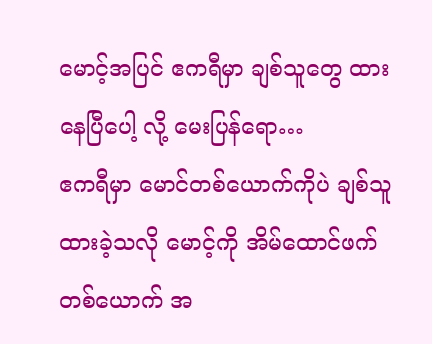မောင့်အပြင် ဧကရီမှာ ချစ်သူတွေ ထားနေပြီပေါ့ လို့ မေးပြန်ရော…
ဧကရီမှာ မောင်တစ်ယောက်ကိုပဲ ချစ်သူထားခဲ့သလို မောင့်ကို အိမ်ထောင်ဖက်တစ်ယောက် အ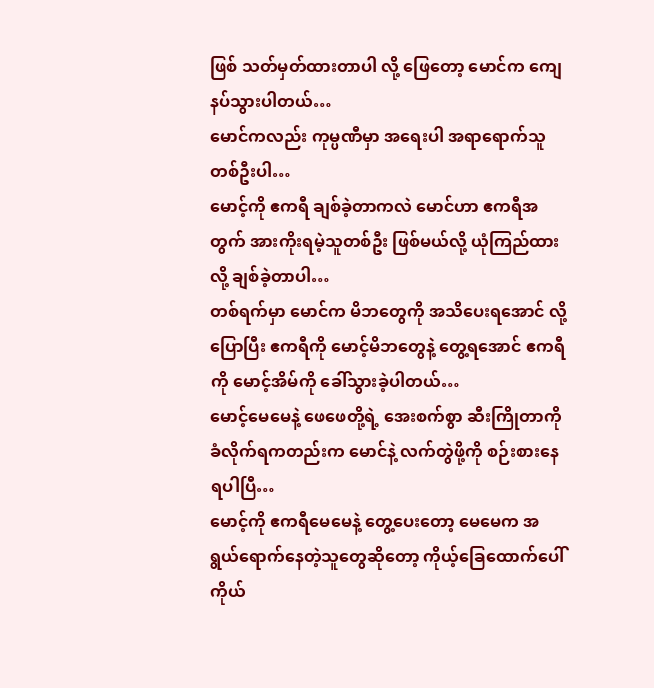ဖြစ် သတ်မှတ်ထားတာပါ လို့ ဖြေတော့ မောင်က ကျေနပ်သွားပါတယ်…
မောင်ကလည်း ကုမ္ပဏီမှာ အရေးပါ အရာရောက်သူတစ်ဦးပါ…
မောင့်ကို ဧကရီ ချစ်ခဲ့တာကလဲ မောင်ဟာ ဧကရီအတွက် အားကိုးရမဲ့သူတစ်ဦး ဖြစ်မယ်လို့ ယုံကြည်ထားလို့ ချစ်ခဲ့တာပါ…
တစ်ရက်မှာ မောင်က မိဘတွေကို အသိပေးရအောင် လို့ ပြောပြီး ဧကရီကို မောင့်မိဘတွေနဲ့ တွေ့ရအောင် ဧကရီကို မောင့်အိမ်ကို ခေါ်သွားခဲ့ပါတယ်…
မောင့်မေမေနဲ့ ဖေဖေတို့ရဲ့ အေးစက်စွာ ဆီးကြိုတာကို ခံလိုက်ရကတည်းက မောင်နဲ့ လက်တွဲဖို့ကို စဉ်းစားနေရပါပြီ…
မောင့်ကို ဧကရီမေမေနဲ့ တွေ့ပေးတော့ မေမေက အရွယ်ရောက်နေတဲ့သူတွေဆိုတော့ ကိုယ့်ခြေထောက်ပေါ် ကိုယ်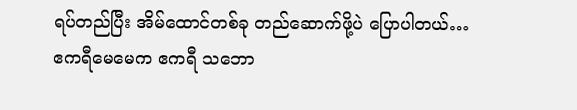ရပ်တည်ပြီး အိမ်ထောင်တစ်ခု တည်ဆောက်ဖို့ပဲ ပြောပါတယ်…
ဧကရီမေမေက ဧကရီ သဘော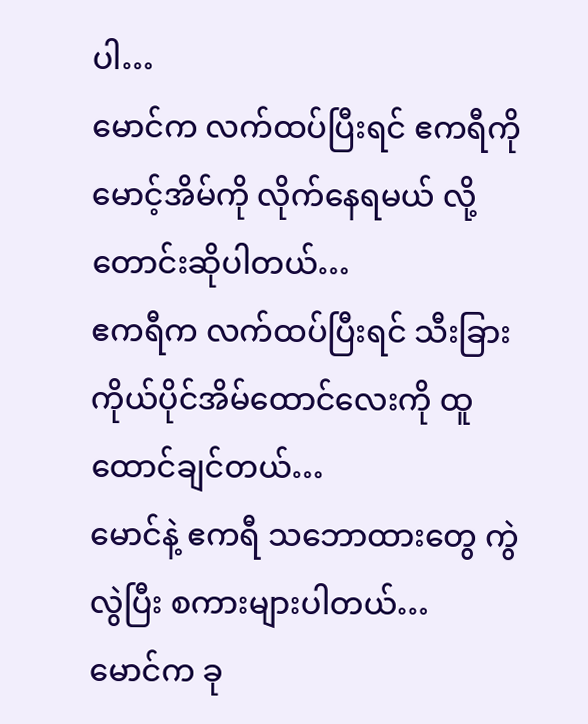ပါ…
မောင်က လက်ထပ်ပြီးရင် ဧကရီကို မောင့်အိမ်ကို လိုက်နေရမယ် လို့ တောင်းဆိုပါတယ်…
ဧကရီက လက်ထပ်ပြီးရင် သီးခြားကိုယ်ပိုင်အိမ်ထောင်လေးကို ထူထောင်ချင်တယ်…
မောင်နဲ့ ဧကရီ သဘောထားတွေ ကွဲလွဲပြီး စကားများပါတယ်…
မောင်က ခု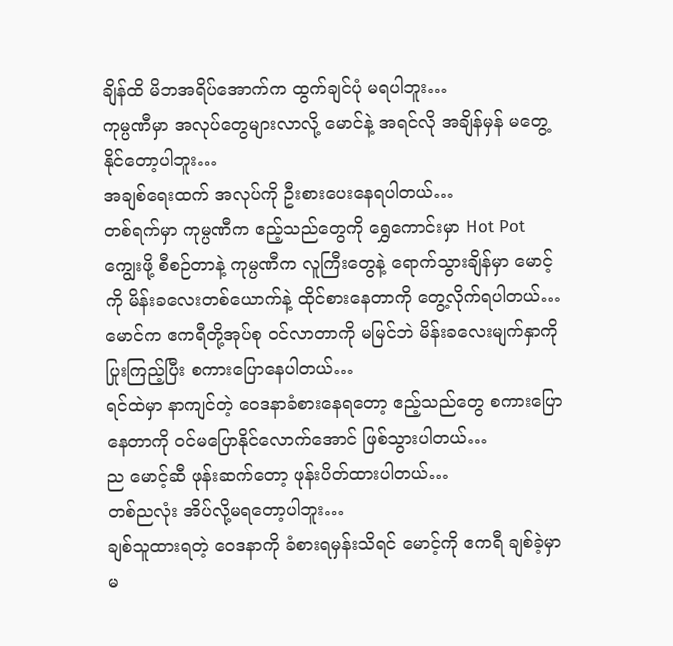ချိန်ထိ မိဘအရိပ်အောက်က ထွက်ချင်ပုံ မရပါဘူး…
ကုမ္ပဏီမှာ အလုပ်တွေများလာလို့ မောင်နဲ့ အရင်လို အချိန်မှန် မတွေ့နိုင်တော့ပါဘူး…
အချစ်ရေးထက် အလုပ်ကို ဦးစားပေးနေရပါတယ်…
တစ်ရက်မှာ ကုမ္ပဏီက ဧည့်သည်တွေကို ရွှေကောင်းမှာ Hot Pot ကျွေးဖို့ စီစဉ်တာနဲ့ ကုမ္ပဏီက လူကြီးတွေနဲ့ ရောက်သွားချိန်မှာ မောင့်ကို မိန်းခလေးတစ်ယောက်နဲ့ ထိုင်စားနေတာကို တွေ့လိုက်ရပါတယ်…
မောင်က ဧကရီတို့အုပ်စု ဝင်လာတာကို မမြင်ဘဲ မိန်းခလေးမျက်နှာကို ပြုးကြည့်ပြီး စကားပြောနေပါတယ်…
ရင်ထဲမှာ နာကျင်တဲ့ ဝေဒနာခံစားနေရတော့ ဧည့်သည်တွေ စကားပြောနေတာကို ဝင်မပြောနိုင်လောက်အောင် ဖြစ်သွားပါတယ်…
ည မောင့်ဆီ ဖုန်းဆက်တော့ ဖုန်းပိတ်ထားပါတယ်…
တစ်ညလုံး အိပ်လို့မရတော့ပါဘူး…
ချစ်သူထားရတဲ့ ဝေဒနာကို ခံစားရမှန်းသိရင် မောင့်ကို ဧကရီ ချစ်ခဲ့မှာ မ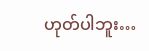ဟုတ်ပါဘူး…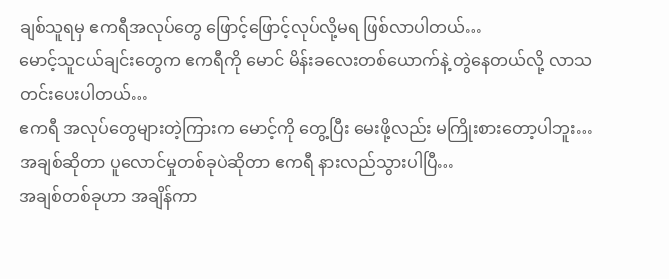ချစ်သူရမှ ဧကရီအလုပ်တွေ ဖြောင့်ဖြောင့်လုပ်လို့မရ ဖြစ်လာပါတယ်…
မောင့်သူငယ်ချင်းတွေက ဧကရီကို မောင် မိန်းခလေးတစ်ယောက်နဲ့ တွဲနေတယ်လို့ လာသတင်းပေးပါတယ်…
ဧကရီ အလုပ်တွေများတဲ့ကြားက မောင့်ကို တွေ့ပြီး မေးဖို့လည်း မကြိုးစားတော့ပါဘူး…
အချစ်ဆိုတာ ပူလောင်မှုတစ်ခုပဲဆိုတာ ဧကရီ နားလည်သွားပါပြီ…
အချစ်တစ်ခုဟာ အချိန်ကာ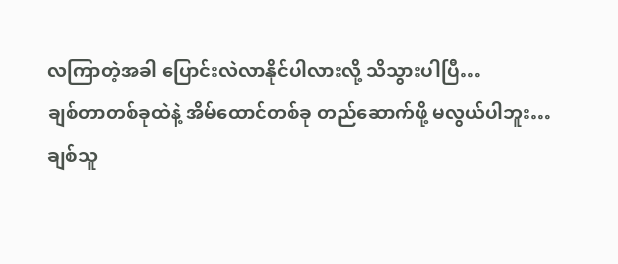လကြာတဲ့အခါ ပြောင်းလဲလာနိုင်ပါလားလို့ သိသွားပါပြီ…
ချစ်တာတစ်ခုထဲနဲ့ အိမ်ထောင်တစ်ခု တည်ဆောက်ဖို့ မလွယ်ပါဘူး…
ချစ်သူ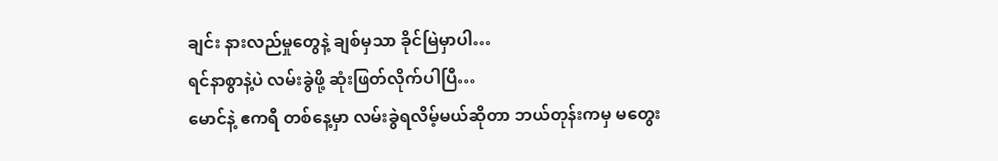ချင်း နားလည်မှုတွေနဲ့ ချစ်မှသာ ခိုင်မြဲမှာပါ…
ရင်နာစွာနဲ့ပဲ လမ်းခွဲဖို့ ဆုံးဖြတ်လိုက်ပါပြီ…
မောင်နဲ့ ဧကရီ တစ်နေ့မှာ လမ်းခွဲရလိမ့်မယ်ဆိုတာ ဘယ်တုန်းကမှ မတွေး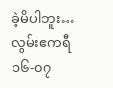ခဲ့မိပါဘူး…
လွမ်းဧကရီ
၁၆-၀၇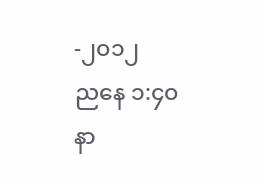-၂၀၁၂
ညနေ ၁:၄၀ နာ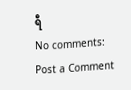ရီ
No comments:
Post a Comment